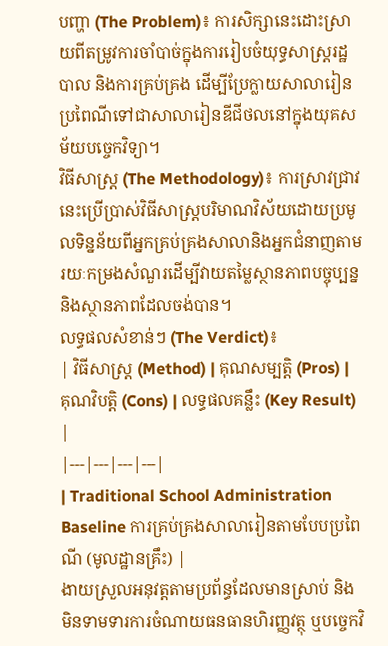បញ្ហា (The Problem)៖ ការសិក្សានេះដោះស្រាយពីតម្រូវការចាំបាច់ក្នុងការរៀបចំយុទ្ធសាស្ត្ររដ្ឋបាល និងការគ្រប់គ្រង ដើម្បីប្រែក្លាយសាលារៀនប្រពៃណីទៅជាសាលារៀនឌីជីថលនៅក្នុងយុគសម័យបច្ចេកវិទ្យា។
វិធីសាស្ត្រ (The Methodology)៖ ការស្រាវជ្រាវនេះប្រើប្រាស់វិធីសាស្ត្របរិមាណវិស័យដោយប្រមូលទិន្នន័យពីអ្នកគ្រប់គ្រងសាលានិងអ្នកជំនាញតាមរយៈកម្រងសំណួរដើម្បីវាយតម្លៃស្ថានភាពបច្ចុប្បន្ននិងស្ថានភាពដែលចង់បាន។
លទ្ធផលសំខាន់ៗ (The Verdict)៖
| វិធីសាស្ត្រ (Method) | គុណសម្បត្តិ (Pros) | គុណវិបត្តិ (Cons) | លទ្ធផលគន្លឹះ (Key Result) |
|---|---|---|---|
| Traditional School Administration Baseline ការគ្រប់គ្រងសាលារៀនតាមបែបប្រពៃណី (មូលដ្ឋានគ្រឹះ) |
ងាយស្រួលអនុវត្តតាមប្រព័ន្ធដែលមានស្រាប់ និងមិនទាមទារការចំណាយធនធានហិរញ្ញវត្ថុ ឬបច្ចេកវិ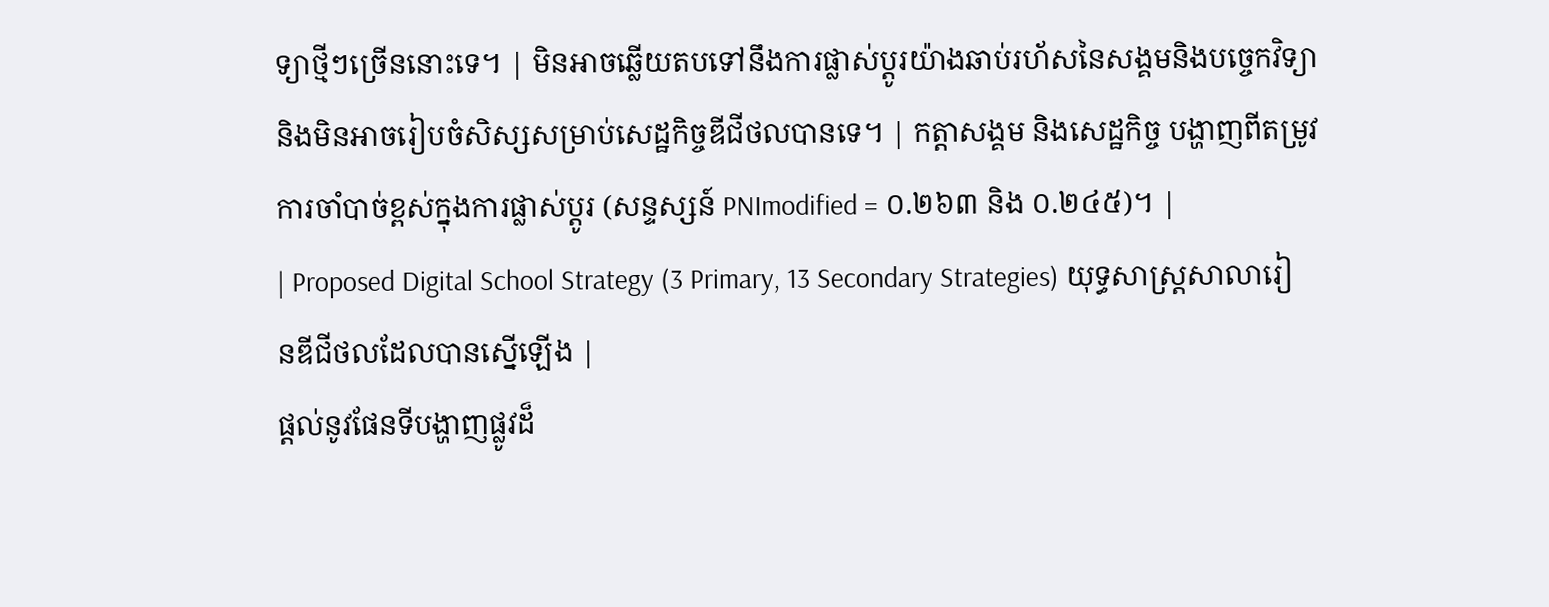ទ្យាថ្មីៗច្រើននោះទេ។ | មិនអាចឆ្លើយតបទៅនឹងការផ្លាស់ប្តូរយ៉ាងឆាប់រហ័សនៃសង្គមនិងបច្ចេកវិទ្យា និងមិនអាចរៀបចំសិស្សសម្រាប់សេដ្ឋកិច្ចឌីជីថលបានទេ។ | កត្តាសង្គម និងសេដ្ឋកិច្ច បង្ហាញពីតម្រូវការចាំបាច់ខ្ពស់ក្នុងការផ្លាស់ប្តូរ (សន្ទស្សន៍ PNImodified = ០.២៦៣ និង ០.២៤៥)។ |
| Proposed Digital School Strategy (3 Primary, 13 Secondary Strategies) យុទ្ធសាស្ត្រសាលារៀនឌីជីថលដែលបានស្នើឡើង |
ផ្តល់នូវផែនទីបង្ហាញផ្លូវដ៏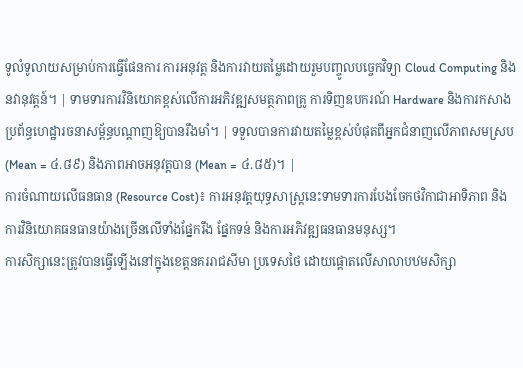ទូលំទូលាយសម្រាប់ការធ្វើផែនការ ការអនុវត្ត និងការវាយតម្លៃដោយរួមបញ្ចូលបច្ចេកវិទ្យា Cloud Computing និងនវានុវត្តន៍។ | ទាមទារការវិនិយោគខ្ពស់លើការអភិវឌ្ឍសមត្ថភាពគ្រូ ការទិញឧបករណ៍ Hardware និងការកសាងប្រព័ន្ធហេដ្ឋារចនាសម្ព័ន្ធបណ្តាញឱ្យបានរឹងមាំ។ | ទទួលបានការវាយតម្លៃខ្ពស់បំផុតពីអ្នកជំនាញលើភាពសមស្រប (Mean = ៤.៨៩) និងភាពអាចអនុវត្តបាន (Mean = ៤.៨៥)។ |
ការចំណាយលើធនធាន (Resource Cost)៖ ការអនុវត្តយុទ្ធសាស្ត្រនេះទាមទារការបែងចែកថវិកាជាអាទិភាព និងការវិនិយោគធនធានយ៉ាងច្រើនលើទាំងផ្នែករឹង ផ្នែកទន់ និងការអភិវឌ្ឍធនធានមនុស្ស។
ការសិក្សានេះត្រូវបានធ្វើឡើងនៅក្នុងខេត្តនគររាជសីមា ប្រទេសថៃ ដោយផ្តោតលើសាលាបឋមសិក្សា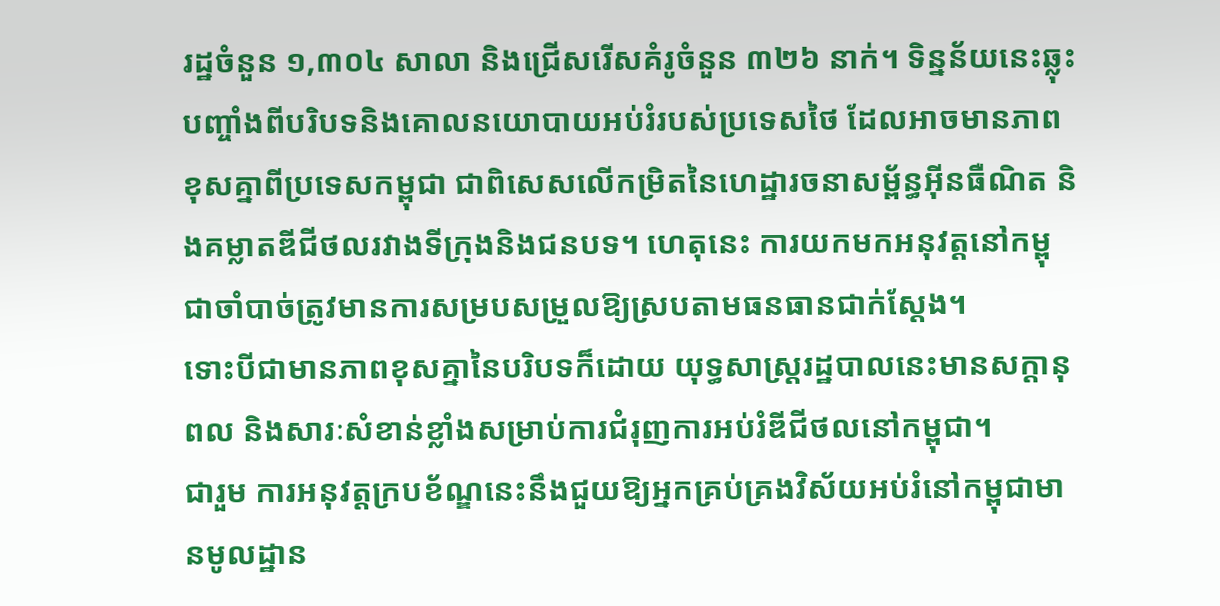រដ្ឋចំនួន ១,៣០៤ សាលា និងជ្រើសរើសគំរូចំនួន ៣២៦ នាក់។ ទិន្នន័យនេះឆ្លុះបញ្ចាំងពីបរិបទនិងគោលនយោបាយអប់រំរបស់ប្រទេសថៃ ដែលអាចមានភាពខុសគ្នាពីប្រទេសកម្ពុជា ជាពិសេសលើកម្រិតនៃហេដ្ឋារចនាសម្ព័ន្ធអ៊ីនធឺណិត និងគម្លាតឌីជីថលរវាងទីក្រុងនិងជនបទ។ ហេតុនេះ ការយកមកអនុវត្តនៅកម្ពុជាចាំបាច់ត្រូវមានការសម្របសម្រួលឱ្យស្របតាមធនធានជាក់ស្តែង។
ទោះបីជាមានភាពខុសគ្នានៃបរិបទក៏ដោយ យុទ្ធសាស្ត្ររដ្ឋបាលនេះមានសក្តានុពល និងសារៈសំខាន់ខ្លាំងសម្រាប់ការជំរុញការអប់រំឌីជីថលនៅកម្ពុជា។
ជារួម ការអនុវត្តក្របខ័ណ្ឌនេះនឹងជួយឱ្យអ្នកគ្រប់គ្រងវិស័យអប់រំនៅកម្ពុជាមានមូលដ្ឋាន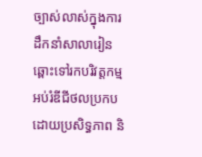ច្បាស់លាស់ក្នុងការដឹកនាំសាលារៀនឆ្ពោះទៅរកបរិវត្តកម្មអប់រំឌីជីថលប្រកបដោយប្រសិទ្ធភាព និ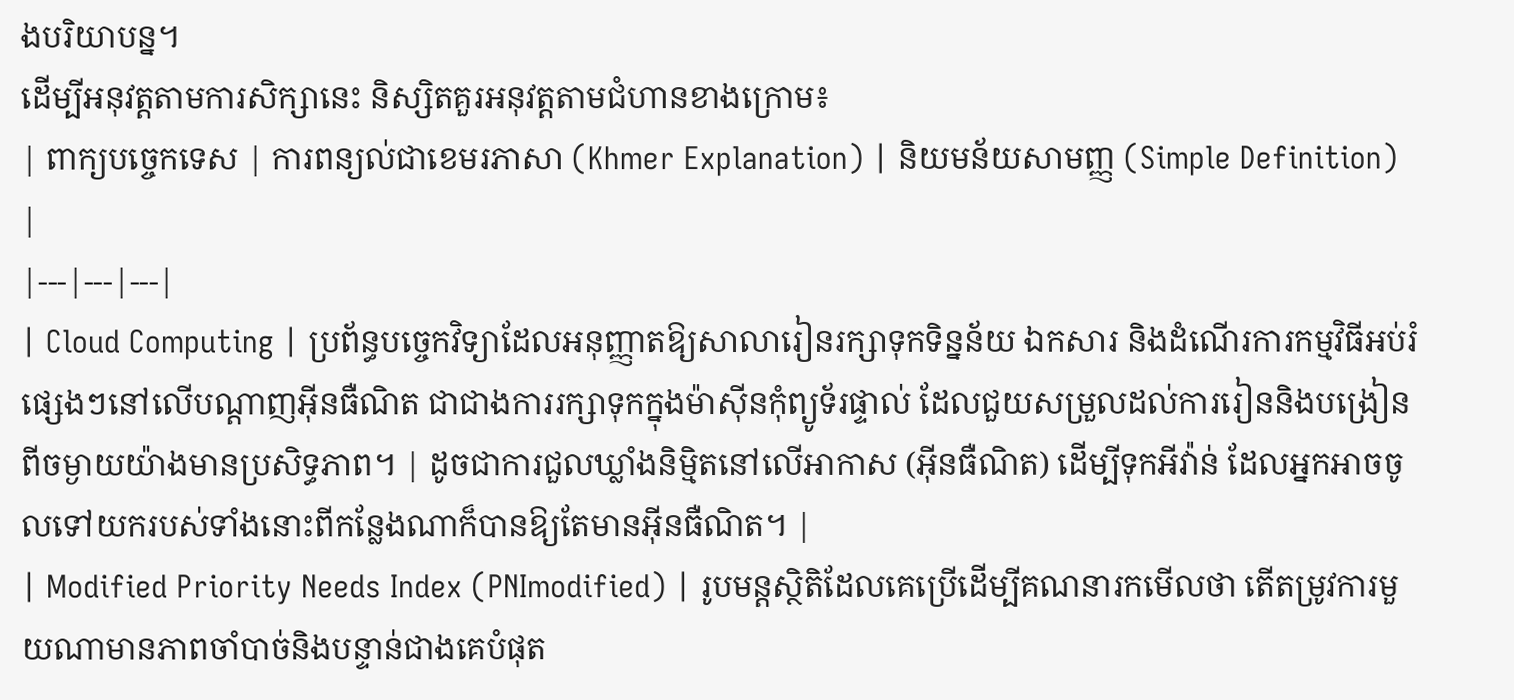ងបរិយាបន្ន។
ដើម្បីអនុវត្តតាមការសិក្សានេះ និស្សិតគួរអនុវត្តតាមជំហានខាងក្រោម៖
| ពាក្យបច្ចេកទេស | ការពន្យល់ជាខេមរភាសា (Khmer Explanation) | និយមន័យសាមញ្ញ (Simple Definition) |
|---|---|---|
| Cloud Computing | ប្រព័ន្ធបច្ចេកវិទ្យាដែលអនុញ្ញាតឱ្យសាលារៀនរក្សាទុកទិន្នន័យ ឯកសារ និងដំណើរការកម្មវិធីអប់រំផ្សេងៗនៅលើបណ្តាញអ៊ីនធឺណិត ជាជាងការរក្សាទុកក្នុងម៉ាស៊ីនកុំព្យូទ័រផ្ទាល់ ដែលជួយសម្រួលដល់ការរៀននិងបង្រៀនពីចម្ងាយយ៉ាងមានប្រសិទ្ធភាព។ | ដូចជាការជួលឃ្លាំងនិម្មិតនៅលើអាកាស (អ៊ីនធឺណិត) ដើម្បីទុកអីវ៉ាន់ ដែលអ្នកអាចចូលទៅយករបស់ទាំងនោះពីកន្លែងណាក៏បានឱ្យតែមានអ៊ីនធឺណិត។ |
| Modified Priority Needs Index (PNImodified) | រូបមន្តស្ថិតិដែលគេប្រើដើម្បីគណនារកមើលថា តើតម្រូវការមួយណាមានភាពចាំបាច់និងបន្ទាន់ជាងគេបំផុត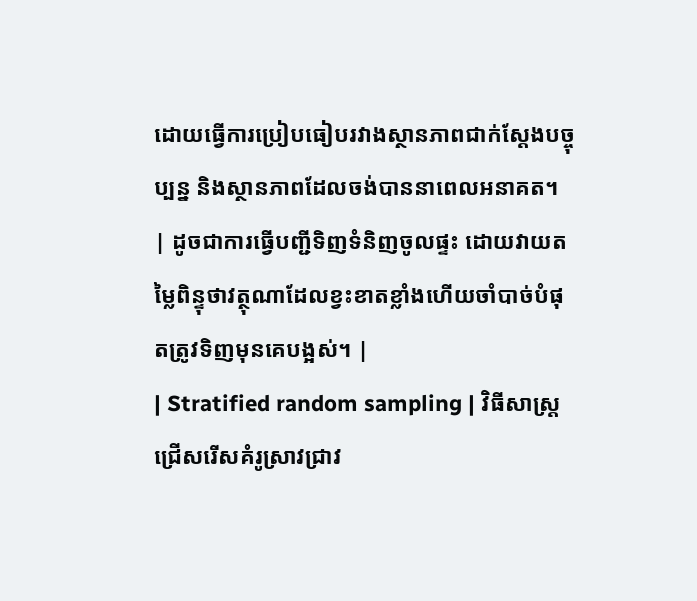ដោយធ្វើការប្រៀបធៀបរវាងស្ថានភាពជាក់ស្តែងបច្ចុប្បន្ន និងស្ថានភាពដែលចង់បាននាពេលអនាគត។ | ដូចជាការធ្វើបញ្ជីទិញទំនិញចូលផ្ទះ ដោយវាយតម្លៃពិន្ទុថាវត្ថុណាដែលខ្វះខាតខ្លាំងហើយចាំបាច់បំផុតត្រូវទិញមុនគេបង្អស់។ |
| Stratified random sampling | វិធីសាស្ត្រជ្រើសរើសគំរូស្រាវជ្រាវ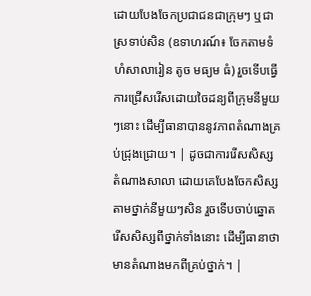ដោយបែងចែកប្រជាជនជាក្រុមៗ ឬជាស្រទាប់សិន (ឧទាហរណ៍៖ ចែកតាមទំហំសាលារៀន តូច មធ្យម ធំ) រួចទើបធ្វើការជ្រើសរើសដោយចៃដន្យពីក្រុមនីមួយៗនោះ ដើម្បីធានាបាននូវភាពតំណាងគ្រប់ជ្រុងជ្រោយ។ | ដូចជាការរើសសិស្សតំណាងសាលា ដោយគេបែងចែកសិស្សតាមថ្នាក់នីមួយៗសិន រួចទើបចាប់ឆ្នោតរើសសិស្សពីថ្នាក់ទាំងនោះ ដើម្បីធានាថាមានតំណាងមកពីគ្រប់ថ្នាក់។ |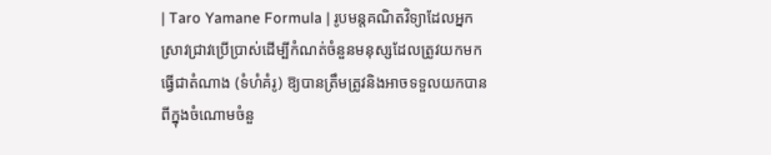| Taro Yamane Formula | រូបមន្តគណិតវិទ្យាដែលអ្នកស្រាវជ្រាវប្រើប្រាស់ដើម្បីកំណត់ចំនួនមនុស្សដែលត្រូវយកមកធ្វើជាតំណាង (ទំហំគំរូ) ឱ្យបានត្រឹមត្រូវនិងអាចទទួលយកបាន ពីក្នុងចំណោមចំនួ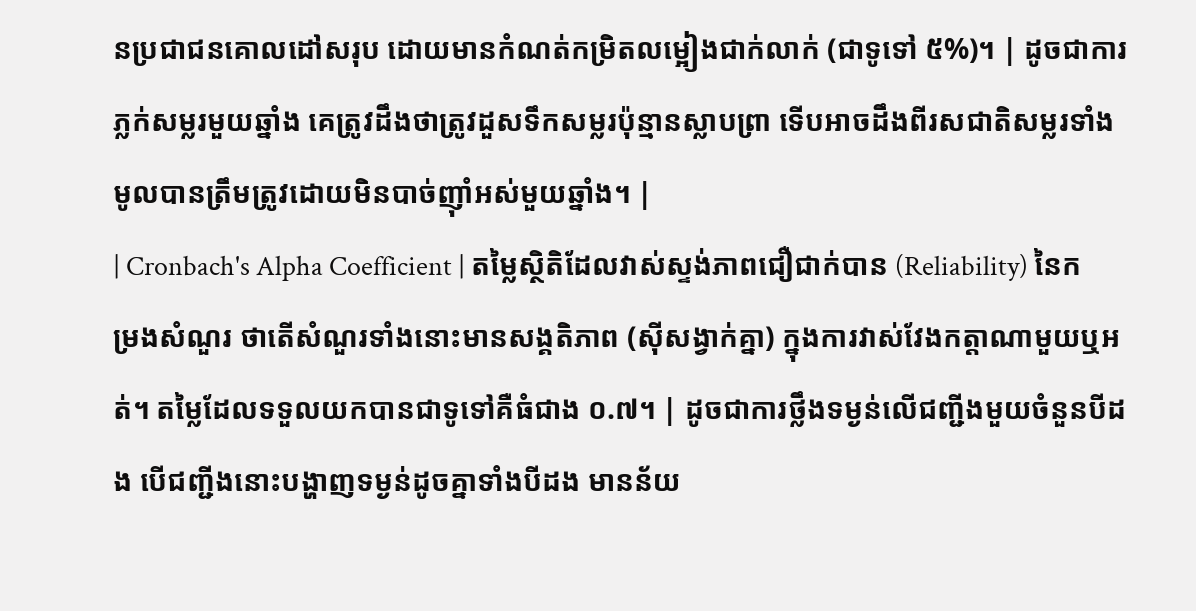នប្រជាជនគោលដៅសរុប ដោយមានកំណត់កម្រិតលម្អៀងជាក់លាក់ (ជាទូទៅ ៥%)។ | ដូចជាការភ្លក់សម្លរមួយឆ្នាំង គេត្រូវដឹងថាត្រូវដួសទឹកសម្លរប៉ុន្មានស្លាបព្រា ទើបអាចដឹងពីរសជាតិសម្លរទាំងមូលបានត្រឹមត្រូវដោយមិនបាច់ញ៉ាំអស់មួយឆ្នាំង។ |
| Cronbach's Alpha Coefficient | តម្លៃស្ថិតិដែលវាស់ស្ទង់ភាពជឿជាក់បាន (Reliability) នៃកម្រងសំណួរ ថាតើសំណួរទាំងនោះមានសង្គតិភាព (ស៊ីសង្វាក់គ្នា) ក្នុងការវាស់វែងកត្តាណាមួយឬអត់។ តម្លៃដែលទទួលយកបានជាទូទៅគឺធំជាង ០.៧។ | ដូចជាការថ្លឹងទម្ងន់លើជញ្ជីងមួយចំនួនបីដង បើជញ្ជីងនោះបង្ហាញទម្ងន់ដូចគ្នាទាំងបីដង មានន័យ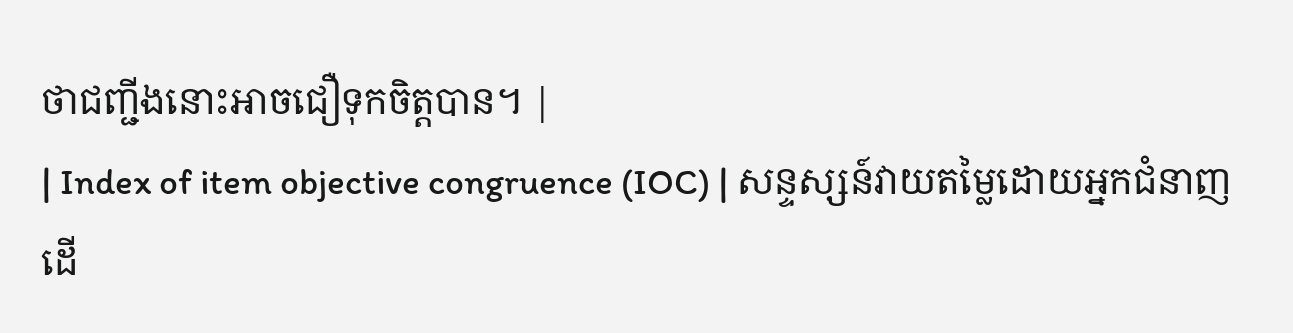ថាជញ្ជីងនោះអាចជឿទុកចិត្តបាន។ |
| Index of item objective congruence (IOC) | សន្ទស្សន៍វាយតម្លៃដោយអ្នកជំនាញដើ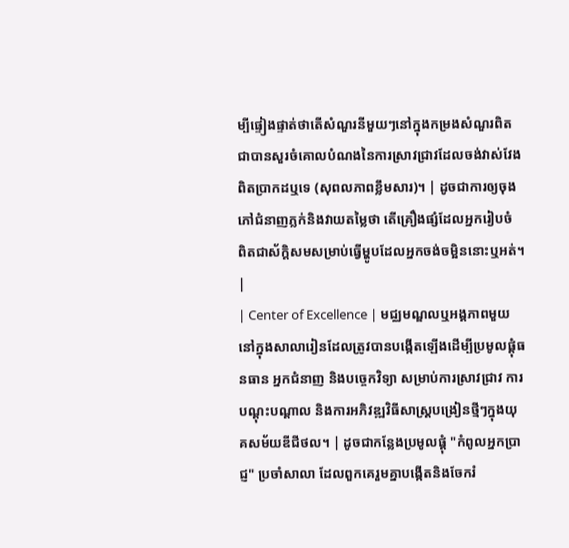ម្បីផ្ទៀងផ្ទាត់ថាតើសំណួរនីមួយៗនៅក្នុងកម្រងសំណួរពិតជាបានសួរចំគោលបំណងនៃការស្រាវជ្រាវដែលចង់វាស់វែងពិតប្រាកដឬទេ (សុពលភាពខ្លឹមសារ)។ | ដូចជាការឲ្យចុងភៅជំនាញភ្លក់និងវាយតម្លៃថា តើគ្រឿងផ្សំដែលអ្នករៀបចំ ពិតជាស័ក្តិសមសម្រាប់ធ្វើម្ហូបដែលអ្នកចង់ចម្អិននោះឬអត់។ |
| Center of Excellence | មជ្ឈមណ្ឌលឬអង្គភាពមួយនៅក្នុងសាលារៀនដែលត្រូវបានបង្កើតឡើងដើម្បីប្រមូលផ្តុំធនធាន អ្នកជំនាញ និងបច្ចេកវិទ្យា សម្រាប់ការស្រាវជ្រាវ ការបណ្តុះបណ្តាល និងការអភិវឌ្ឍវិធីសាស្ត្របង្រៀនថ្មីៗក្នុងយុគសម័យឌីជីថល។ | ដូចជាកន្លែងប្រមូលផ្តុំ "កំពូលអ្នកប្រាជ្ញ" ប្រចាំសាលា ដែលពួកគេរួមគ្នាបង្កើតនិងចែករំ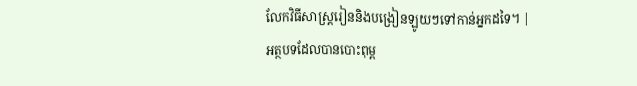លែកវិធីសាស្ត្ររៀននិងបង្រៀនឡូយៗទៅកាន់អ្នកដទៃ។ |
អត្ថបទដែលបានបោះពុម្ព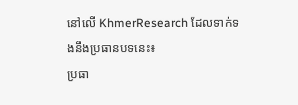នៅលើ KhmerResearch ដែលទាក់ទងនឹងប្រធានបទនេះ៖
ប្រធា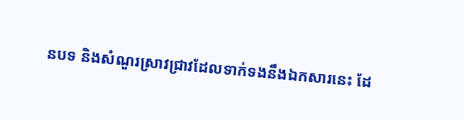នបទ និងសំណួរស្រាវជ្រាវដែលទាក់ទងនឹងឯកសារនេះ ដែ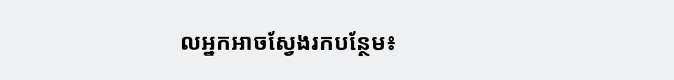លអ្នកអាចស្វែងរកបន្ថែម៖